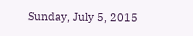Sunday, July 5, 2015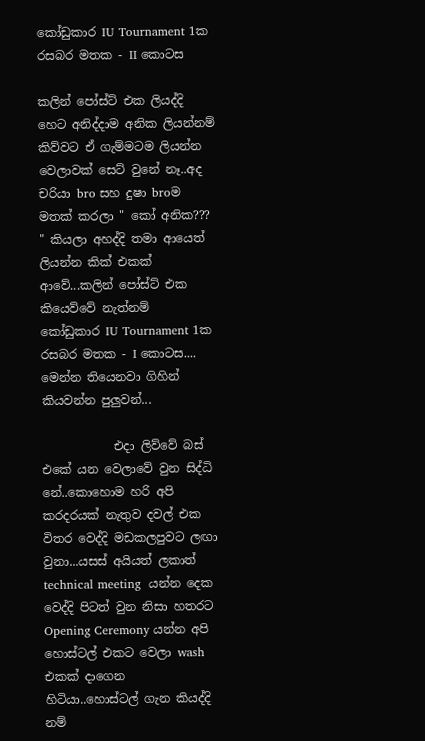කෝඩුකාර IU Tournament 1ක රසබර මතක - II කොටස

කලින් පෝස්ට් එක ලියද්දි හෙට අනිද්දාම අනික ලියන්නම් කිව්වට ඒ ගැම්මටම ලියන්න වෙලාවක් සෙට් වුනේ නෑ..අද චරියා bro සහ දුෂා broම මතක් කරලා " කෝ අනික??? " කියලා අහද්දි තමා ආයෙත් ලියන්න කික් එකක් ආවේ...කලින් පෝස්ට් එක කියෙව්වේ නැත්නම්
කෝඩුකාර IU Tournament 1ක රසබර මතක - I කොටස....
මෙන්න තියෙනවා ගිහින් කියවන්න පුලුවන්...

            එදා ලිව්වේ බස් එකේ යන වෙලාවේ වුන සිද්ධි නේ..කොහොම හරි අපි කරදරයක් නැතුව දවල් එක විතර වෙද්දි මඩකලපුවට ලඟා වුනා...යසස් අයියත් ලකාත් technical meeting  යන්න දෙක වෙද්දි පිටත් වුන නිසා හතරට Opening Ceremony යන්න අපි හොස්ටල් එකට වෙලා wash එකක් දාගෙන හිටියා..හොස්ටල් ගැන කියද්දි නම්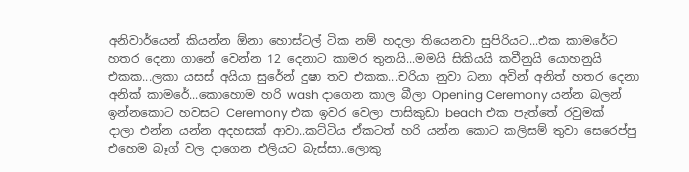අනිවාර්යෙන් කියන්න ඕනා හොස්ටල් ටික නම් හදලා තියෙනවා සුපිරියට...එක කාමරේට හතර දෙනා ගානේ වෙන්න 12 දෙනාට කාමර තුනයි...මමයි සිකියයි කවීනුයි යොහනුයි එකක...ලකා යසස් අයියා සුරේන් දුෂා තව එකක...චරියා නුවා ධනා අවින් අනිත් හතර දෙනා අනික් කාමරේ...කොහොම හරි wash දාගෙන කාල බීලා Opening Ceremony යන්න බලන් ඉන්නකොට හවසට Ceremony එක ඉවර වෙලා පාසිකුඩා beach එක පැත්තේ රවුමක් දාලා එන්න යන්න අදහසක් ආවා..කට්ටිය ඒකටත් හරි යන්න කොට කලිසම් තුවා සෙරෙප්පු එහෙම බෑග් වල දාගෙන එලියට බැස්සා..ලොකු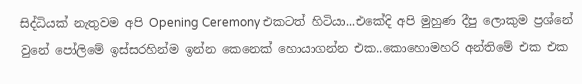සිද්ධියක් නැතුවම අපි Opening Ceremony එකටත් හිටියා...එකේදි අපි මුහුණ දීපු ලොකුම ප්‍රශ්නේ වුනේ පෝලිමේ ඉස්සරහින්ම ඉන්න කෙනෙක් හොයාගන්න එක..කොහොමහරි අන්තිමේ එක එක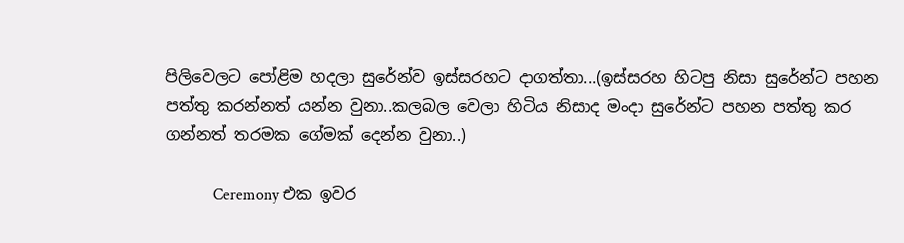පිලිවෙලට පෝළිම හදලා සුරේන්ව ඉස්සරහට දාගත්තා...(ඉස්සරහ හිටපු නිසා සුරේන්ට පහන පත්තු කරන්නත් යන්න වුනා..කලබල වෙලා හිටිය නිසාද මංදා සුරේන්ට පහන පත්තු කර ගන්නත් තරමක ගේමක් දෙන්න වුනා..)

            Ceremony එක ඉවර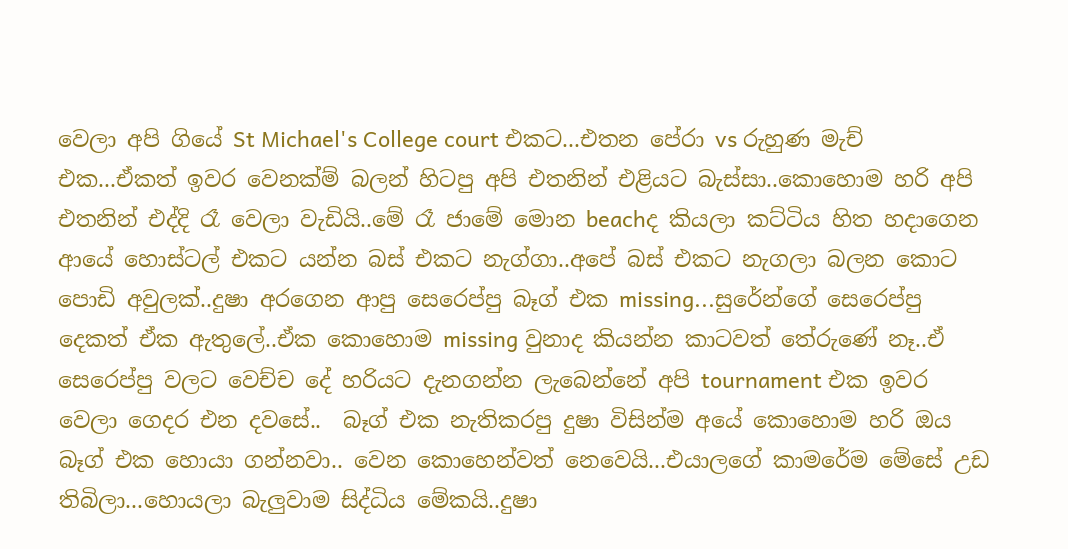වෙලා අපි ගියේ St Michael's College court එකට...එතන පේරා vs රුහුණ මැච් එක...ඒකත් ඉවර වෙනක්ම් බලන් හිටපු අපි එතනින් එළියට බැස්සා..කොහොම හරි අපි එතනින් එද්දි රෑ වෙලා වැඩියි..මේ රෑ ජාමේ මොන beachද කියලා කට්ටිය හිත හදාගෙන ආයේ හොස්ටල් එකට යන්න බස් එකට නැග්ගා..අපේ බස් එකට නැගලා බලන කොට පොඩි අවුලක්..දුෂා අරගෙන ආපු සෙරෙප්පු බෑග් එක missing...සුරේන්ගේ සෙරෙප්පු දෙකත් ඒක ඇතුලේ..ඒක කොහොම missing වුනාද කියන්න කාටවත් තේරුණේ නෑ..ඒ සෙරෙප්පු වලට වෙච්ච දේ හරියට දැනගන්න ලැබෙන්නේ අපි tournament එක ඉවර වෙලා ගෙදර එන දවසේ..  බෑග් එක නැතිකරපු දුෂා විසින්ම අයේ කොහොම හරි ඔය බෑග් එක හොයා ගන්නවා.. වෙන කොහෙන්වත් නෙවෙයි...එයාලගේ කාමරේම මේසේ උඩ තිබිලා...හොයලා බැලුවාම සිද්ධිය මේකයි..දුෂා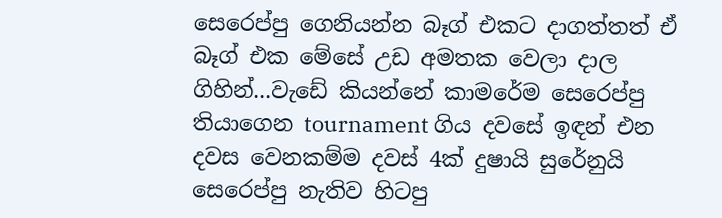සෙරෙප්පු ගෙනියන්න බෑග් එකට දාගත්තත් ඒ බෑග් එක මේසේ උඩ අමතක වෙලා දාල ගිහින්...වැඩේ කියන්නේ කාමරේම සෙරෙප්පු තියාගෙන tournament ගිය දවසේ ඉඳන් එන දවස වෙනකම්ම දවස් 4ක් දුෂායි සුරේනුයි සෙරෙප්පු නැතිව හිටපු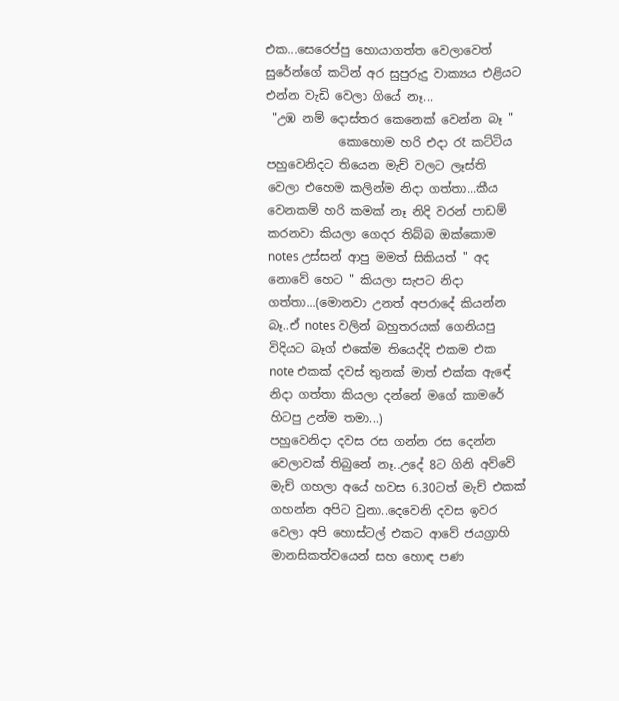එක...සෙරෙප්පු හොයාගත්ත වෙලාවෙත් සුරේන්ගේ කටින් අර සුපුරුදු වාක්‍යය එළියට එන්න වැඩි වෙලා ගියේ නෑ...
 "උඹ නම් දොස්තර කෙනෙක් වෙන්න බෑ "
            කොහොම හරි එදා රෑ කට්ටිය පහුවෙනිදට තියෙන මැච් වලට ලෑස්ති වෙලා එහෙම කලින්ම නිදා ගත්තා...කීය වෙනකම් හරි කමක් නෑ නිදි වරන් පාඩම් කරනවා කියලා ගෙදර තිබ්බ ඔක්කොම notes උස්සන් ආපු මමත් සිකියත් " අද නොවේ හෙට " කියලා සැපට නිදා ගත්තා...(මොනවා උනත් අපරාදේ කියන්න බෑ..ඒ notes වලින් බහුතරයක් ගෙනියපු විදියට බෑග් එකේම තියෙද්දි එකම එක note එකක් දවස් තුනක් මාත් එක්ක ඇඳේ නිදා ගත්තා කියලා දන්නේ මගේ කාමරේ හිටපු උන්ම තමා...)
පහුවෙනිදා දවස රස ගන්න රස දෙන්න වෙලාවක් තිබුනේ නෑ..උදේ 8ට ගිනි අව්වේ මැච් ගහලා අයේ හවස 6.30ටත් මැච් එකක් ගහන්න අපිට වුනා..දෙවෙනි දවස ඉවර වෙලා අපි හොස්ටල් එකට ආවේ ජයග්‍රාහි මානසිකත්වයෙන් සහ හොඳ පණ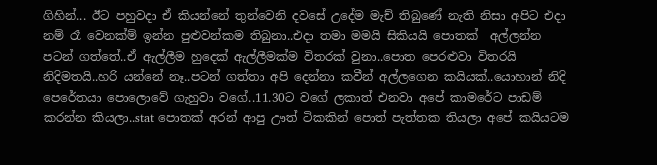ගිහින්... ඊට පහුවදා ඒ කියන්නේ තුන්වෙනි දවසේ උදේම මැච් තිබුණේ නැති නිසා අපිට එදා නම් රෑ වෙනක්ම් ඉන්න පුළුවන්කම තිබුනා..එදා තමා මමයි සිකියයි පොතක්  අල්ලන්න පටන් ගත්තේ..ඒ ඇල්ලීම හුදෙක් ඇල්ලීමක්ම විතරක් වුනා..පොත පෙරළුවා විතරයි නිදිමතයි..හරි යන්නේ නෑ..පටන් ගත්තා අපි දෙන්නා කවීන් අල්ලගෙන කයියක්..යොහාන් නිදි පෙරේතයා පොලොවේ ගැහුවා වගේ..11.30ට වගේ ලකාත් එනවා අපේ කාමරේට පාඩම් කරන්න කියලා..stat පොතක් අරන් ආපු ඌත් ටිකකින් පොත් පැත්තක තියලා අපේ කයියටම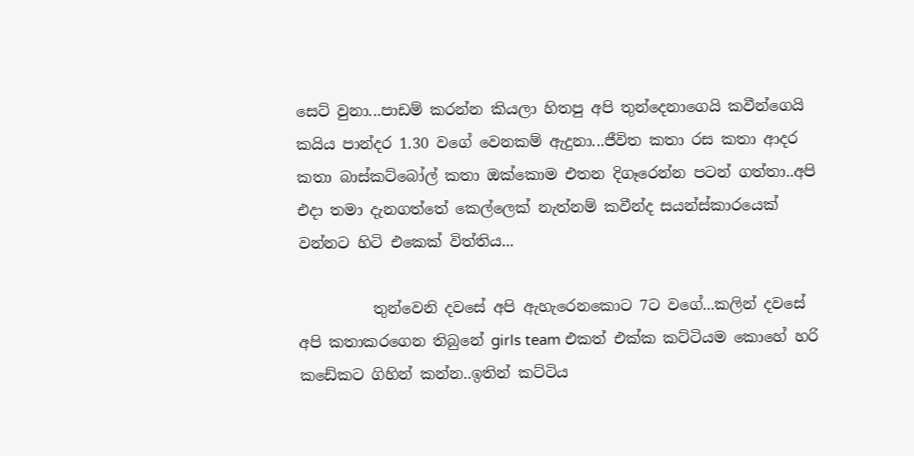සෙට් වුනා...පාඩම් කරන්න කියලා හිතපු අපි තුන්දෙනාගෙයි කවීන්ගෙයි කයිය පාන්දර 1.30 වගේ වෙනකම් ඇදුනා...ජීවිත කතා රස කතා ආදර කතා බාස්කට්බෝල් කතා ඔක්කොම එතන දිගෑරෙන්න පටන් ගත්තා..අපි එදා තමා දැනගත්තේ කෙල්ලෙක් නැත්නම් කවීන්ද සයන්ස්කාරයෙක් වන්නට හිටි එකෙක් විත්තිය...

          තුන්වෙනි දවසේ අපි ඇහැරෙනකොට 7ට වගේ...කලින් දවසේ අපි කතාකරගෙන තිබුනේ girls team එකත් එක්ක කට්ටියම කොහේ හරි කඩේකට ගිහින් කන්න..ඉතින් කට්ටිය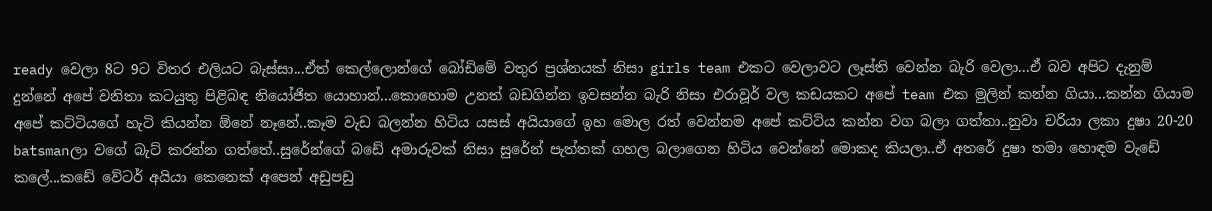ready වෙලා 8ට 9ට විතර එලියට බැස්සා...ඒත් කෙල්ලොන්ගේ බෝඩිමේ වතුර ප්‍රශ්නයක් නිසා girls team එකට වෙලාවට ලෑස්ති වෙන්න බැරි වෙලා...ඒ බව අපිට දැනුම් දුන්නේ අපේ වනිතා කටයුතු පිළිබඳ නියෝජිත යොහාන්...කොහොම උනත් බඩගින්න ඉවසන්න බැරි නිසා එරාවූර් වල කඩයකට අපේ team එක මුලින් කන්න ගියා...කන්න ගියාම අපේ කට්ටියගේ හැටි කියන්න ඕනේ නෑනේ..කෑම වැඩ බලන්න හිටිය යසස් අයියාගේ ඉහ මොල රත් වෙන්නම අපේ කට්ටිය කන්න වග බලා ගත්තා..නුවා චරියා ලකා දුෂා 20-20 batsmanලා වගේ බැට් කරන්න ගත්තේ..සුරේන්ගේ බඩේ අමාරුවක් නිසා සුරේන් පැත්තක් ගහල බලාගෙන හිටිය වෙන්නේ මොකද කියලා..ඒ අතරේ දුෂා තමා හොඳම වැඩේ කලේ...කඩේ වේටර් අයියා කෙනෙක් අපෙන් අඩුපඩු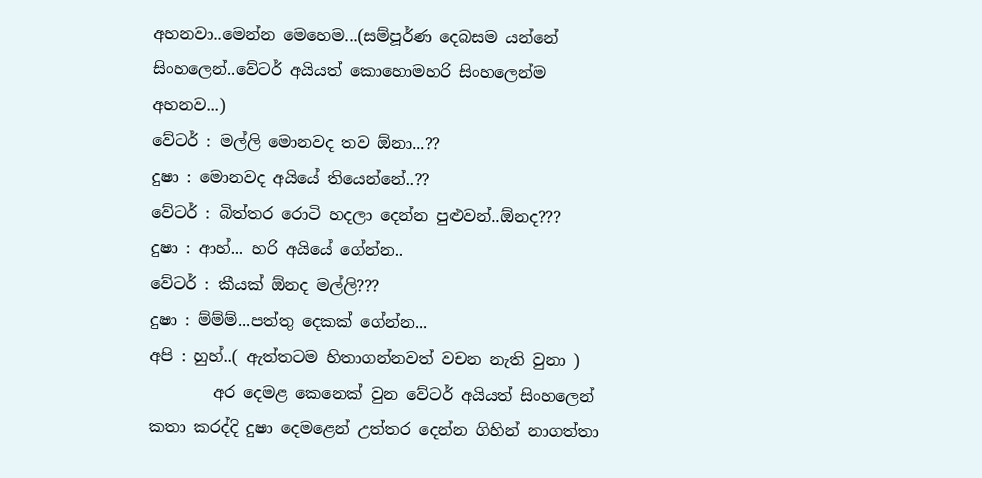අහනවා..මෙන්න මෙහෙම...(සම්පූර්ණ දෙබසම යන්නේ සිංහලෙන්..වේටර් අයියත් කොහොමහරි සිංහලෙන්ම අහනව...)
වේටර් : මල්ලි මොනවද තව ඕනා...??
දුෂා : මොනවද අයියේ තියෙන්නේ..??
වේටර් : බිත්තර රොටි හදලා දෙන්න පුළුවන්..ඕනද???
දුෂා : ආහ්... හරි අයියේ ගේන්න..
වේටර් : කීයක් ඕනද මල්ලි???
දුෂා : ම්ම්ම්...පත්තු දෙකක් ගේන්න...
අපි : හුහ්..( ඇත්තටම හිතාගන්නවත් වචන නැති වුනා )
        අර දෙමළ කෙනෙක් වුන වේටර් අයියත් සිංහලෙන් කතා කරද්දි දුෂා දෙමළෙන් උත්තර දෙන්න ගිහින් නාගත්තා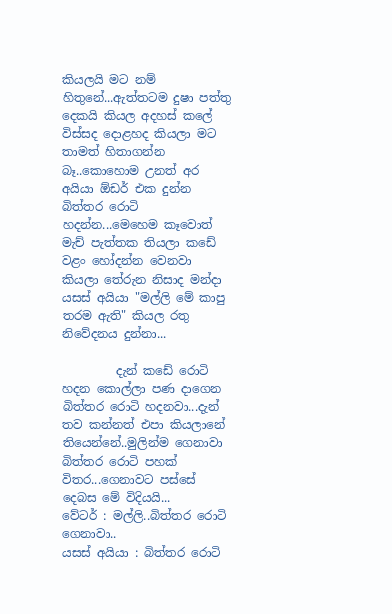කියලයි මට නම් හිතුනේ...ඇත්තටම දුෂා පත්තු දෙකයි කියල අදහස් කලේ විස්සද දොළහද කියලා මට තාමත් හිතාගන්න බෑ..කොහොම උනත් අර අයියා ඕඩර් එක දුන්න බිත්තර රොටි හදන්න...මෙහෙම කෑවොත් මැච් පැත්තක තියලා කඩේ වළං හෝදන්න වෙනවා කියලා තේරුන නිසාද මන්දා යසස් අයියා "මල්ලි මේ කාපු තරම ඇති" කියල රතු නිවේදනය දුන්නා...

         දැන් කඩේ රොටි හදන කොල්ලා පණ දාගෙන බිත්තර රොටි හදනවා...දැන් තව කන්නත් එපා කියලානේ තියෙන්නේ..මුලින්ම ගෙනාවා බිත්තර රොටි පහක් විතර...ගෙනාවට පස්සේ දෙබස මේ විදියයි...
වේටර් : මල්ලි..බිත්තර රොටි ගෙනාවා..
යසස් අයියා : බිත්තර රොටි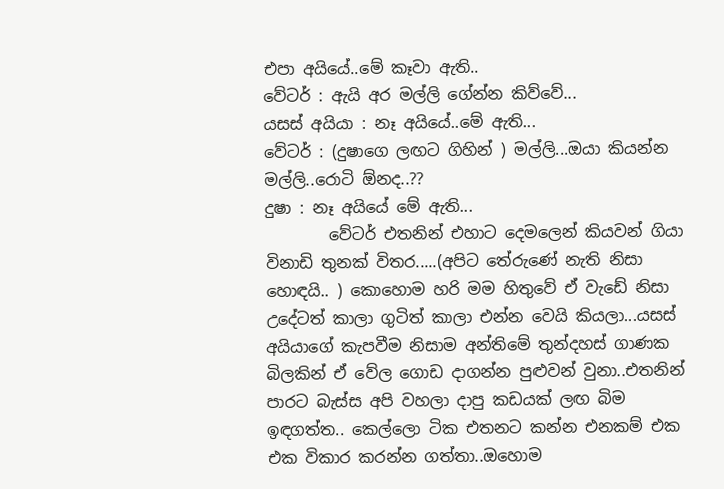එපා අයියේ..මේ කෑවා ඇති..
වේටර් : ඇයි අර මල්ලි ගේන්න කිව්වේ...
යසස් අයියා : නෑ අයියේ..මේ ඇති...
වේටර් : (දුෂාගෙ ලඟට ගිහින් ) මල්ලි...ඔයා කියන්න මල්ලි..රොටි ඕනද..??
දුෂා : නෑ අයියේ මේ ඇති...
        වේටර් එතනින් එහාට දෙමලෙන් කියවන් ගියා විනාඩි තුනක් විතර.....(අපිට තේරුණේ නැති නිසා හොඳයි.. ) කොහොම හරි මම හිතුවේ ඒ වැඩේ නිසා උදේටත් කාලා ගුටිත් කාලා එන්න වෙයි කියලා...යසස් අයියාගේ කැපවීම නිසාම අන්තිමේ තුන්දහස් ගාණක බිලකින් ඒ වේල ගොඩ දාගන්න පුළුවන් වුනා..එතනින් පාරට බැස්ස අපි වහලා දාපු කඩයක් ලඟ බිම ඉඳගත්ත.. කෙල්ලො ටික එතනට කන්න එනකම් එක එක විකාර කරන්න ගත්තා..ඔහොම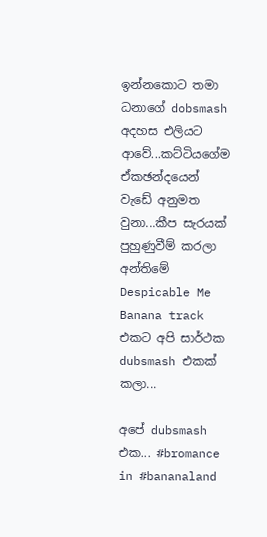ඉන්නකොට තමා ධනාගේ dobsmash අදහස එලියට ආවේ...කට්ටියගේම ඒකඡන්දයෙන් වැඩේ අනුමත වුනා...කීප සැරයක් පුහුණුවීම් කරලා අන්තිමේ Despicable Me Banana track එකට අපි සාර්ථක dubsmash එකක් කලා...

අපේ dubsmash එක... #bromance in #bananaland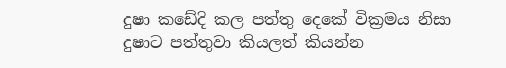දුෂා කඩේදි කල පත්තු දෙකේ වික්‍රමය නිසා දුෂාට පත්තුවා කියලත් කියන්න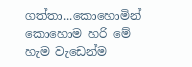ගත්තා...කොහොමින් කොහොම හරි මේ හැම වැඩෙන්ම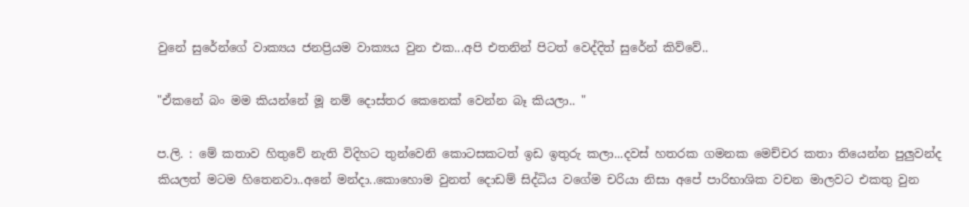වුනේ සුරේන්ගේ වාක්‍යය ජනප්‍රියම වාක්‍යය වුන එක...අපි එතනින් පිටත් වෙද්දිත් සුරේන් කිව්වේ..

"ඒකනේ බං මම කියන්නේ මූ නම් දොස්තර කෙනෙක් වෙන්න බෑ කියලා.. "

ප.ලි. : මේ කතාව හිතුවේ නැති විදිහට තුන්වෙනි කොටසකටත් ඉඩ ඉතුරු කලා...දවස් හතරක ගමනක මෙච්චර කතා තියෙන්න පුලුවන්ද කියලත් මටම හිතෙනවා..අනේ මන්දා..කොහොම වුනත් දොඩම් සිද්ධිය වගේම චරියා නිසා අපේ පාරිභාශික වචන මාලවට එකතු වුන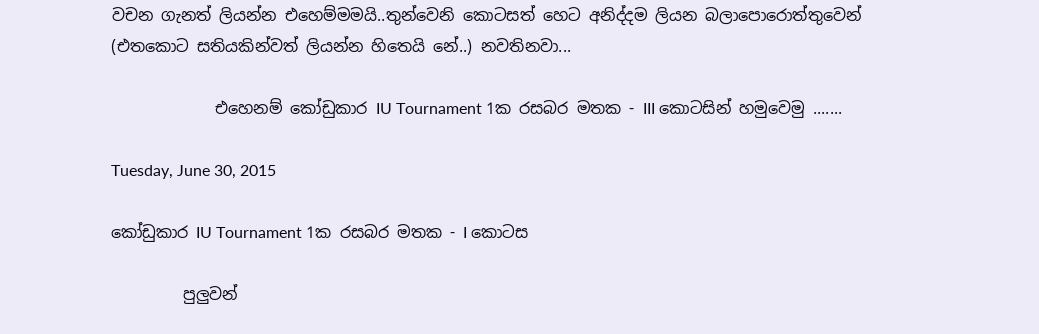වචන ගැනත් ලියන්න එහෙම්මමයි..තුන්වෙනි කොටසත් හෙට අනිද්දම ලියන බලාපොරොත්තුවෙන් (එතකොට සතියකින්වත් ලියන්න හිතෙයි නේ..) නවතිනවා...

             එහෙනම් කෝඩුකාර IU Tournament 1ක රසබර මතක - III කොටසින් හමුවෙමු .......

Tuesday, June 30, 2015

කෝඩුකාර IU Tournament 1ක රසබර මතක - I කොටස

         පුලුවන්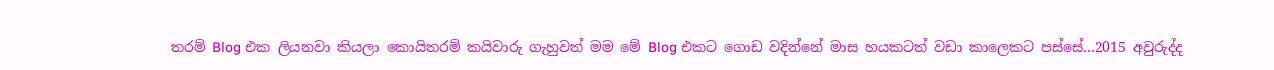තරම් Blog එක ලියනවා කියලා කොයිතරම් කයිවාරු ගැහුවත් මම මේ Blog එකට ගොඩ වදින්නේ මාස හයකටත් වඩා කාලෙකට පස්සේ...2015 අවුරුද්ද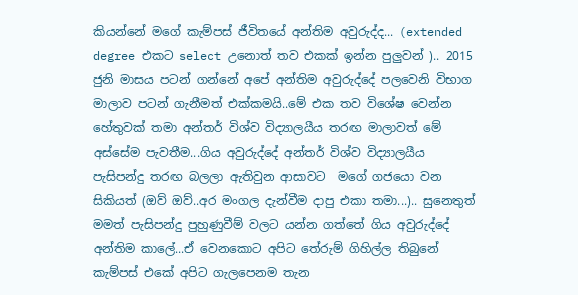කියන්නේ මගේ කැම්පස් ජීවිතයේ අන්තිම අවුරුද්ද... (extended degree එකට select උනොත් තව එකක් ඉන්න පුලුවන් ).. 2015 ජුනි මාසය පටන් ගන්නේ අපේ අන්තිම අවුරුද්දේ පලවෙනි විභාග මාලාව පටන් ගැනීමත් එක්කමයි..මේ එක තව විශේෂ වෙන්න හේතුවක් තමා අන්තර් විශ්ව විද්‍යාලයීය තරඟ මාලාවත් මේ අස්සේම පැවතීම...ගිය අවුරුද්දේ අන්තර් විශ්ව විද්‍යාලයීය පැසිපන්දු තරඟ බලලා ඇතිවුන ආසාවට  මගේ ගජයො වන සිකියත් (ඔව් ඔව්..අර මංගල දැන්වීම දාපු එකා තමා...).. සුනෙතුත් මමත් පැසිපන්දු පුහුණුවීම් වලට යන්න ගත්තේ ගිය අවුරුද්දේ අන්තිම කාලේ...ඒ වෙනකොට අපිට තේරුම් ගිහිල්ල තිබුනේ කැම්පස් එකේ අපිට ගැලපෙනම තැන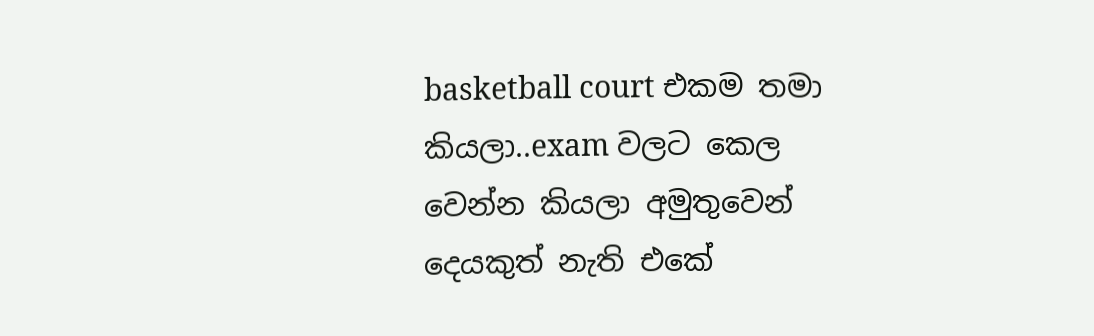basketball court එකම තමා කියලා..exam වලට කෙල වෙන්න කියලා අමුතුවෙන් දෙයකුත් නැති එකේ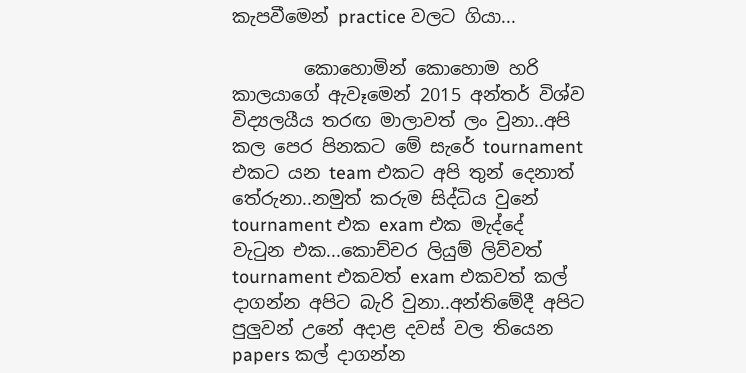කැපවීමෙන් practice වලට ගියා...

        කොහොමින් කොහොම හරි කාලයාගේ ඇවෑමෙන් 2015 අන්තර් විශ්ව විද්‍යලයීය තරඟ මාලාවත් ලං වුනා..අපි කල පෙර පිනකට මේ සැරේ tournament එකට යන team එකට අපි තුන් දෙනාත් තේරුනා..නමුත් කරුම සිද්ධිය වුනේ tournament එක exam එක මැද්දේ වැටුන එක...කොච්චර ලියුම් ලිව්වත් tournament එකවත් exam එකවත් කල් දාගන්න අපිට බැරි වුනා..අන්තිමේදී අපිට පුලුවන් උනේ අදාළ දවස් වල තියෙන papers කල් දාගන්න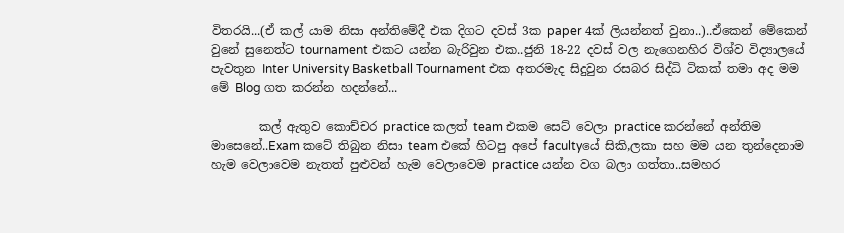විතරයි...(ඒ කල් යාම නිසා අන්තිමේදී එක දිගට දවස් 3ක paper 4ක් ලියන්නත් වුනා..)..ඒකෙන් මේකෙන් වුනේ සුනෙත්ට tournament එකට යන්න බැරිවුන එක..ජුනි 18-22 දවස් වල නැගෙනහිර විශ්ව විද්‍යාලයේ පැවතුන Inter University Basketball Tournament එක අතරමැද සිදුවුන රසබර සිද්ධි ටිකක් තමා අද මම මේ Blog ගත කරන්න හදන්නේ...

        කල් ඇතුව කොච්චර practice කලත් team එකම සෙට් වෙලා practice කරන්නේ අන්තිම මාසෙනේ..Exam කටේ තිබුන නිසා team එකේ හිටපු අපේ facultyයේ සිකි,ලකා සහ මම යන තුන්දෙනාම හැම වෙලාවෙම නැතත් පුළුවන් හැම වෙලාවෙම practice යන්න වග බලා ගත්තා..සමහර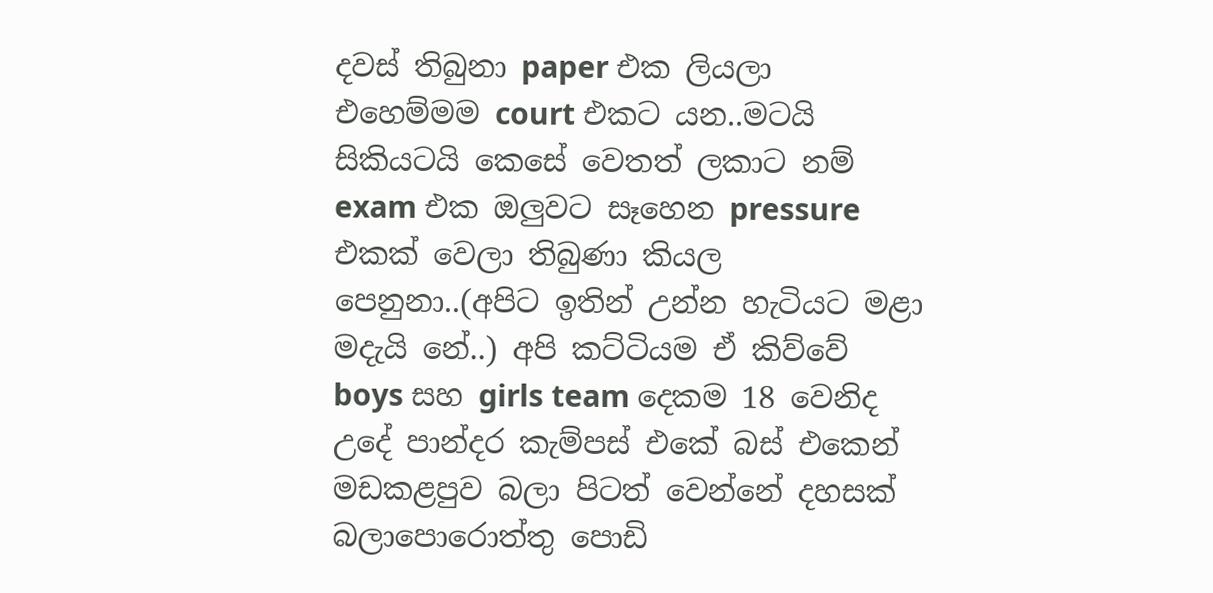දවස් තිබුනා paper එක ලියලා එහෙම්මම court එකට යන..මටයි සිකියටයි කෙසේ වෙතත් ලකාට නම් exam එක ඔලුවට සෑහෙන pressure එකක් වෙලා තිබුණා කියල පෙනුනා..(අපිට ඉතින් උන්න හැටියට මළා මදැයි නේ..) අපි කට්ටියම ඒ කිව්වේ boys සහ girls team දෙකම 18 වෙනිද උදේ පාන්දර කැම්පස් එකේ බස් එකෙන් මඩකළපුව බලා පිටත් වෙන්නේ දහසක් බලාපොරොත්තු පොඩි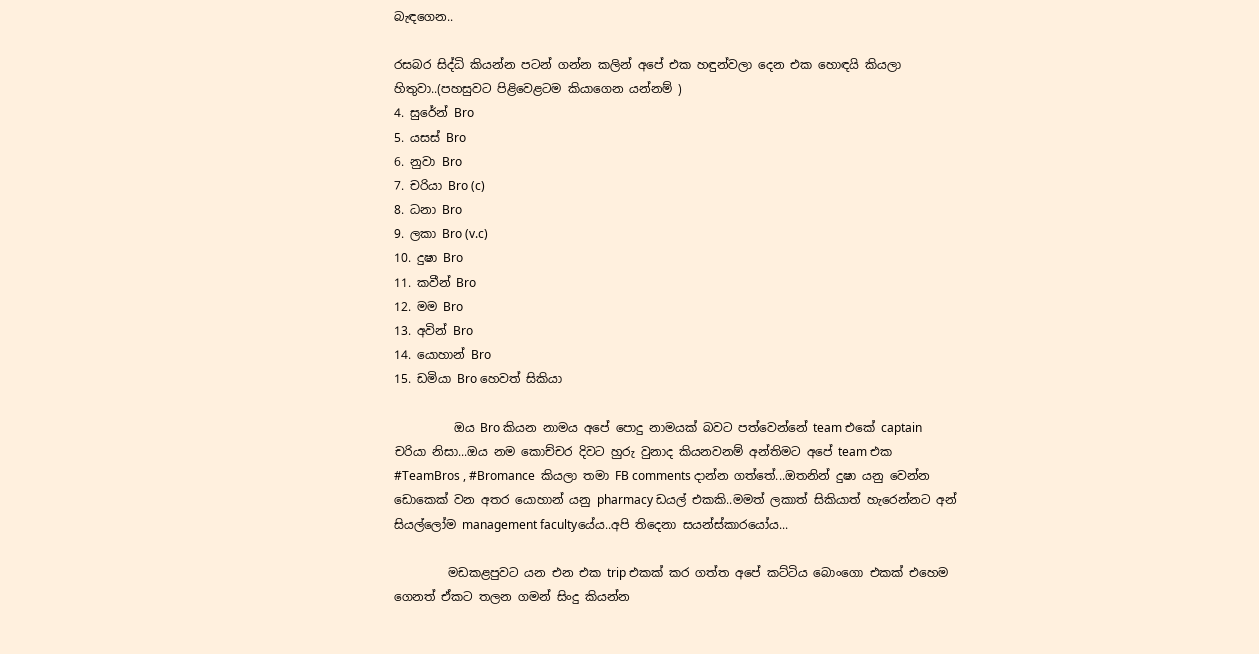බැඳගෙන..

රසබර සිද්ධි කියන්න පටන් ගන්න කලින් අපේ එක හඳුන්වලා දෙන එක හොඳයි කියලා හිතුවා..(පහසුවට පිළිවෙළටම කියාගෙන යන්නම් )
4. සුරේන් Bro
5. යසස් Bro
6. නුවා Bro
7. චරියා Bro (c)
8. ධනා Bro
9. ලකා Bro (v.c)
10. දුෂා Bro
11. කවීන් Bro
12. මම Bro
13. අවින් Bro
14. යොහාන් Bro
15. ඩමියා Bro හෙවත් සිකියා

          ඔය Bro කියන නාමය අපේ පොදු නාමයක් බවට පත්වෙන්නේ team එකේ captain චරියා නිසා...ඔය නම කොච්චර දිවට හුරු වුනාද කියනවනම් අන්තිමට අපේ team එක #TeamBros , #Bromance  කියලා තමා FB comments දාන්න ගත්තේ...ඔතනින් දුෂා යනු වෙන්න ඩොකෙක් වන අතර යොහාන් යනු pharmacy ඩයල් එකකි..මමත් ලකාත් සිකියාත් හැරෙන්නට අන් සියල්ලෝම management facultyයේය..අපි තිදෙනා සයන්ස්කාරයෝය...

         මඩකළපුවට යන එන එක trip එකක් කර ගත්ත අපේ කට්ටිය බොංගො එකක් එහෙම ගෙනත් ඒකට තලන ගමන් සිංදු කියන්න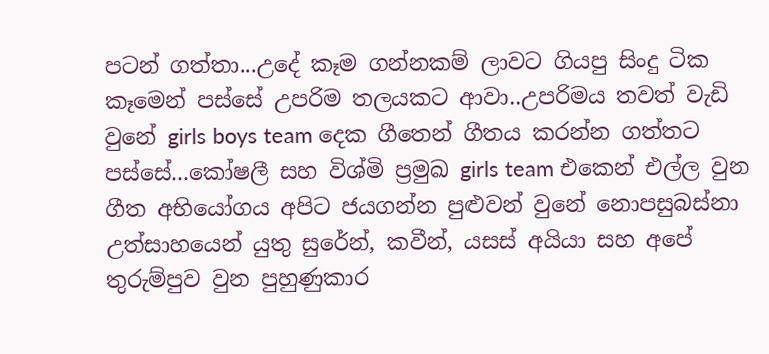පටන් ගත්තා...උදේ කෑම ගන්නකම් ලාවට ගියපු සිංදු ටික කෑමෙන් පස්සේ උපරිම තලයකට ආවා..උපරිමය තවත් වැඩි වුනේ girls boys team දෙක ගීතෙන් ගීතය කරන්න ගත්තට පස්සේ...කෝෂලී සහ විශ්මි ප්‍රමුඛ girls team එකෙන් එල්ල වුන ගීත අභියෝගය අපිට ජයගන්න පුළුවන් වුනේ නොපසුබස්නා උත්සාහයෙන් යුතු සුරේන්, කවීන්, යසස් අයියා සහ අපේ තුරුම්පුව වුන පුහුණුකාර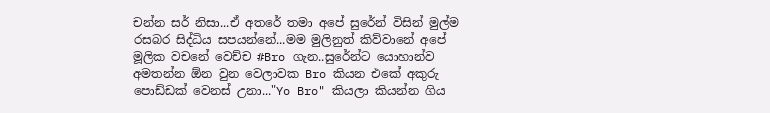චන්න සර් නිසා...ඒ අතරේ තමා අපේ සුරේන් විසින් මුල්ම රසබර සිද්ධිය සපයන්නේ...මම මුලිනුත් කිව්වානේ අපේ මූලික වචනේ වෙච්ච #Bro ගැන..සුරේන්ට යොහාන්ව අමතන්න ඕන වුන වෙලාවක Bro කියන එකේ අකුරු පොඩ්ඩක් වෙනස් උනා..."Yo Bro" කියලා කියන්න ගිය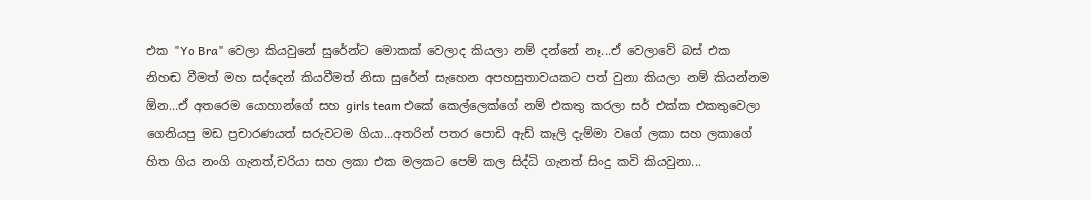එක "Yo Bra" වෙලා කියවුනේ සුරේන්ට මොකක් වෙලාද කියලා නම් දන්නේ නෑ...ඒ වෙලාවේ බස් එක නිහඬ වීමත් මහ සද්දෙන් කියවීමත් නිසා සුරේන් සැහෙන අපහසුතාවයකට පත් වුනා කියලා නම් කියන්නම ඕන...ඒ අතරෙම යොහාන්ගේ සහ girls team එකේ කෙල්ලෙක්ගේ නම් එකතු කරලා සර් එක්ක එකතුවෙලා ගෙනියපු මඩ ප්‍රචාරණයත් සරුවටම ගියා...අතරින් පතර පොඩි ඇඩ් කෑලි දැම්මා වගේ ලකා සහ ලකාගේ හිත ගිය නංගි ගැනත්,චරියා සහ ලකා එක මලකට පෙම් කල සිද්ධි ගැනත් සිංදු කවි කියවුනා...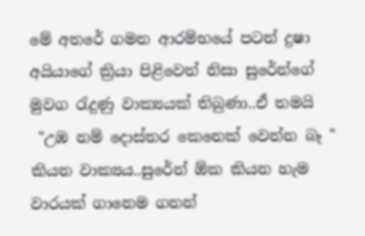මේ අතරේ ගමන ආරම්භයේ පටන් දුෂා අයියාගේ ක්‍රියා පිළිවෙත් නිසා සුරේන්ගේ මුවග රැදුණු වාක්‍යයක් තිබුණා..ඒ තමයි
 "උඹ නම් දොස්තර කෙනෙක් වෙන්න බෑ "
කියන වාක්‍යය..සුරේන් ඕක කියන හැම වාරයක් ගානෙම ගනන්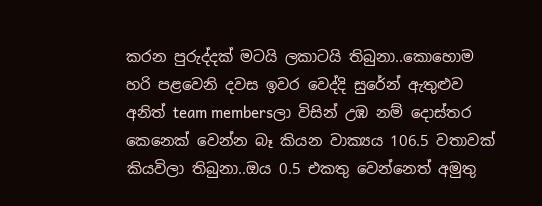කරන පුරුද්දක් මටයි ලකාටයි තිබුනා..කොහොම හරි පළවෙනි දවස ඉවර වෙද්දි සුරේන් ඇතුළුව අනිත් team membersලා විසින් උඹ නම් දොස්තර කෙනෙක් වෙන්න බෑ කියන වාක්‍යය 106.5 වතාවක් කියවිලා තිබුනා..ඔය 0.5 එකතු වෙන්නෙත් අමුතු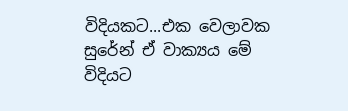විදියකට...එක වෙලාවක සුරේන් ඒ වාක්‍යය මේ විදියට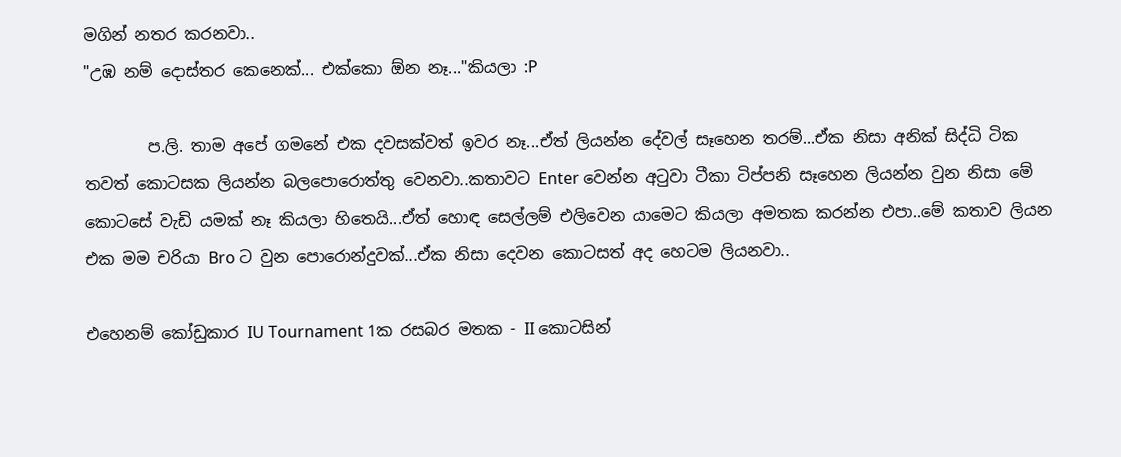මගින් නතර කරනවා..
"උඹ නම් දොස්තර කෙනෙක්... එක්කො ඕන නෑ..."කියලා :P

        ප.ලි. තාම අපේ ගමනේ එක දවසක්වත් ඉවර නෑ...ඒත් ලියන්න දේවල් සෑහෙන තරම්...ඒක නිසා අනික් සිද්ධි ටික තවත් කොටසක ලියන්න බලපොරොත්තු වෙනවා..කතාවට Enter වෙන්න අටුවා ටීකා ටිප්පනි සෑහෙන ලියන්න වුන නිසා මේ කොටසේ වැඩි යමක් නෑ කියලා හිතෙයි...ඒත් හොඳ සෙල්ලම් එලිවෙන යාමෙට කියලා අමතක කරන්න එපා..මේ කතාව ලියන එක මම චරියා Bro ට වුන පොරොන්දුවක්...ඒක නිසා දෙවන කොටසත් අද හෙටම ලියනවා..

එහෙනම් කෝඩුකාර IU Tournament 1ක රසබර මතක - II කොටසින්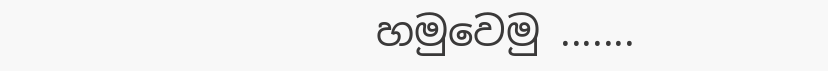හමුවෙමු .......